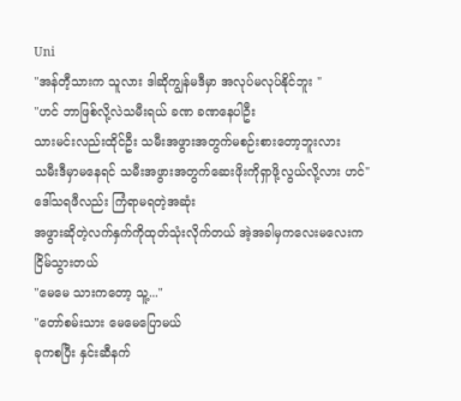Uni
"အန်တီ့သားက သူလား ဒါဆိုကျွန်မဒီမှာ အလုပ်မလုပ်နိုင်ဘူး "
"ဟင် ဘာဖြစ်လို့လဲသမီးရယ် ခဏ ခဏနေပါဦး
သားမင်းလည်းထိုင်ဦး သမီးအဖွားအတွက်မစဉ်းစားတော့ဘူးလား
သမီးဒီမှာမနေရင် သမီးအဖွားအတွက်ဆေးဖိုးကိုရှာဖို့လွယ်လို့လား ဟင်"
ဒေါ်သရဖီလည်း ကြံရာမရတဲ့အဆုံး
အဖွားဆိုတဲ့လက်နှက်ကိုထုတ်သုံးလိုက်တယ် အဲ့အခါမှကလေးမလေးကငြိမ်သွားတယ်
"မေမေ သားကတော့ သူ့..."
"တော်စမ်းသား မေမေပြောမယ်
ခုကစပြီး နှင်းဆီနက်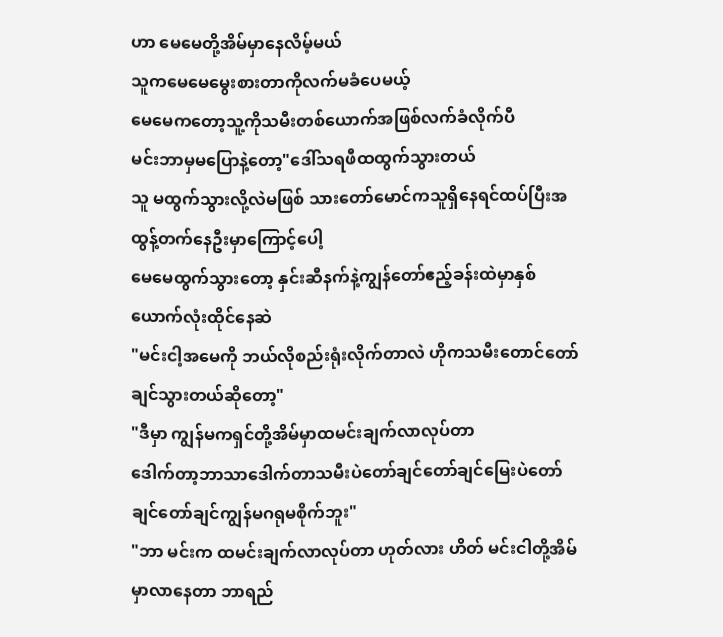ဟာ မေမေတို့အိမ်မှာနေလိမ့်မယ်
သူကမေမေမွေးစားတာကိုလက်မခံပေမယ့်
မေမေကတော့သူ့ကိုသမီးတစ်ယောက်အဖြစ်လက်ခံလိုက်ပီ
မင်းဘာမှမပြောနဲ့တော့"ဒေါ်သရဖီထထွက်သွားတယ်
သူ မထွက်သွားလို့လဲမဖြစ် သားတော်မောင်ကသူရှိနေရင်ထပ်ပြီးအထွန့်တက်နေဦးမှာကြောင့်ပေါ့
မေမေထွက်သွားတော့ နှင်းဆီနက်နဲ့ကျွန်တော်ဧည့်ခန်းထဲမှာနှစ်ယောက်လုံးထိုင်နေဆဲ
"မင်းငါ့အမေကို ဘယ်လိုစည်းရုံးလိုက်တာလဲ ဟိုကသမီးတောင်တော်ချင်သွားတယ်ဆိုတော့"
"ဒီမှာ ကျွန်မကရှင်တို့အိမ်မှာထမင်းချက်လာလုပ်တာ
ဒေါက်တာ့ဘာသာဒေါက်တာသမီးပဲတော်ချင်တော်ချင်မြေးပဲတော်ချင်တော်ချင်ကျွန်မဂရုမစိုက်ဘူး"
"ဘာ မင်းက ထမင်းချက်လာလုပ်တာ ဟုတ်လား ဟိတ် မင်းငါတို့အိမ်မှာလာနေတာ ဘာရည်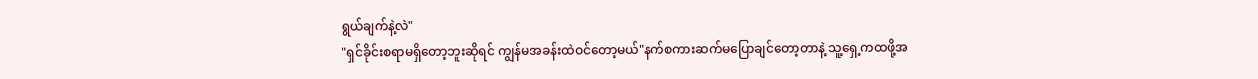ရွယ်ချက်နဲ့လဲ"
"ရှင်ခိုင်းစရာမရှိတော့ဘူးဆိုရင် ကျွန်မအခန်းထဲဝင်တော့မယ်"နက်စကားဆက်မပြောချင်တော့တာနဲ့ သူ့ရှေ့ကထဖို့အ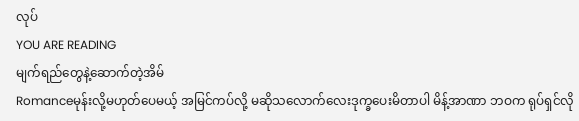လုပ်
YOU ARE READING
မျက်ရည်တွေနဲ့ဆောက်တဲ့အိမ်
Romanceမုန်းလို့မဟုတ်ပေမယ့် အမြင်ကပ်လို့ မဆိုသလောက်လေးဒုက္ခပေးမိတာပါ မိန့်အာဏာ ဘဝက ရုပ်ရှင်လို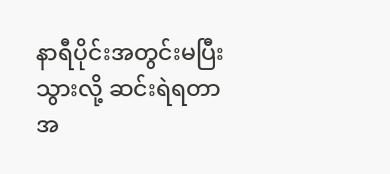နာရီပိုင်းအတွင်းမပြီးသွားလို့ ဆင်းရဲရတာ အ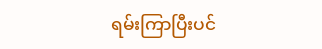ရမ်းကြာပြီးပင်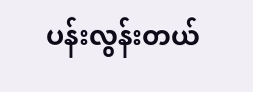ပန်းလွန်းတယ်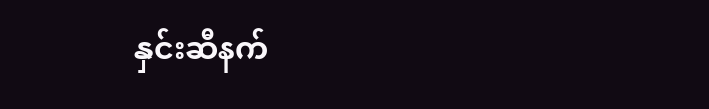နှင်းဆီနက်